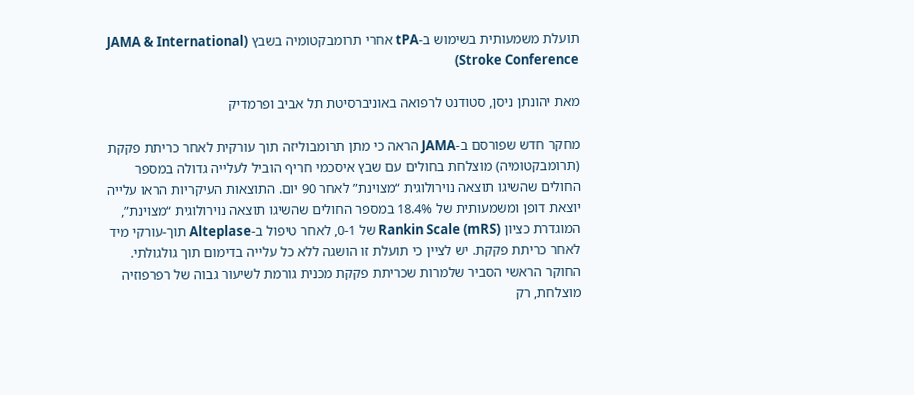תועלת משמעותית בשימוש ב-tPA אחרי תרומבקטומיה בשבץ (JAMA & International Stroke Conference)

מאת יהונתן ניסן, סטודנט לרפואה באוניברסיטת תל אביב ופרמדיק

מחקר חדש שפורסם ב-JAMA הראה כי מתן תרומבוליזה תוך עורקית לאחר כריתת פקקת (תרומבקטומיה) מוצלחת בחולים עם שבץ איסכמי חריף הוביל לעלייה גדולה במספר החולים שהשיגו תוצאה נוירולוגית “מצוינת” לאחר 90 יום. התוצאות העיקריות הראו עלייה יוצאת דופן ומשמעותית של 18.4% במספר החולים שהשיגו תוצאה נוירולוגית “מצוינת”, המוגדרת כציון Rankin Scale (mRS) של 0-1, לאחר טיפול ב-Alteplase תוך-עורקי מיד לאחר כריתת פקקת. יש לציין כי תועלת זו הושגה ללא כל עלייה בדימום תוך גולגולתי. החוקר הראשי הסביר שלמרות שכריתת פקקת מכנית גורמת לשיעור גבוה של רפרפוזיה מוצלחת, רק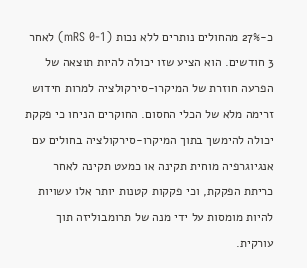כ-27% מהחולים נותרים ללא נכות (mRS 0-1) לאחר 3 חודשים. הוא הציע שזו יכולה להיות תוצאה של הפרעה חוזרת של המיקרו-סירקולציה למרות חידוש זרימה מלא של הכלי החסום. החוקרים הניחו כי פקקת יכולה להימשך בתוך המיקרו-סירקולציה בחולים עם אנגיוגרפיה מוחית תקינה או כמעט תקינה לאחר כריתת הפקקת, וכי פקקות קטנות יותר אלו עשויות להיות מומסות על ידי מנה של תרומבוליזה תוך עורקית.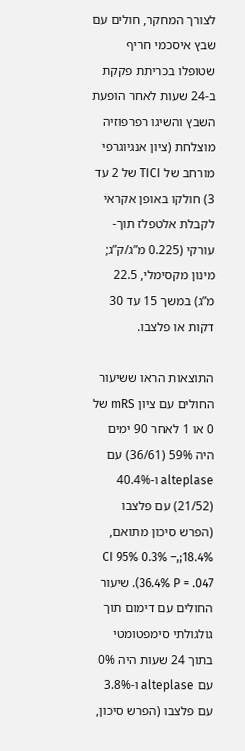לצורך המחקר, חולים עם שבץ איסכמי חריף שטופלו בכריתת פקקת ב-24 שעות לאחר הופעת השבץ והשיגו רפרפוזיה מוצלחת (ציון אנגיוגרפי מורחב של TICI של 2 עד 3) חולקו באופן אקראי לקבלת אלטפלז תוך-עורקי (0.225 מ”ג/ק”ג; מינון מקסימלי, 22.5 מ”ג) במשך 15 עד 30 דקות או פלצבו.

התוצאות הראו ששיעור החולים עם ציון mRS של 0 או 1 לאחר 90 ימים היה 59% (36/61) עם alteplase ו-40.4% (21/52) עם פלצבו (הפרש סיכון מתואם, 18.4%;,CI 95% 0.3% – 36.4% P = .047). שיעור החולים עם דימום תוך גולגולתי סימפטומטי בתוך 24 שעות היה 0% עם alteplase ו-3.8% עם פלצבו (הפרש סיכון,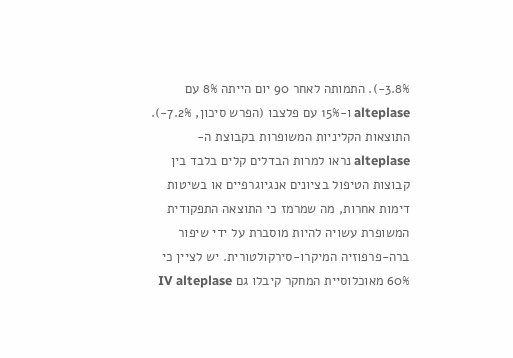3.8%-). התמותה לאחר 90 יום הייתה 8% עם alteplase ו-15% עם פלצבו (הפרש סיכון, 7.2%-). התוצאות הקליניות המשופרות בקבוצת ה-alteplase נראו למרות הבדלים קלים בלבד בין קבוצות הטיפול בציונים אנגיוגרפיים או בשיטות דימות אחרות, מה שמרמז כי התוצאה התפקודית המשופרת עשויה להיות מוסברת על ידי שיפור ברה-פרפוזיה המיקרו-סירקולטורית. יש לציין כי 60% מאוכלוסיית המחקר קיבלו גם IV alteplase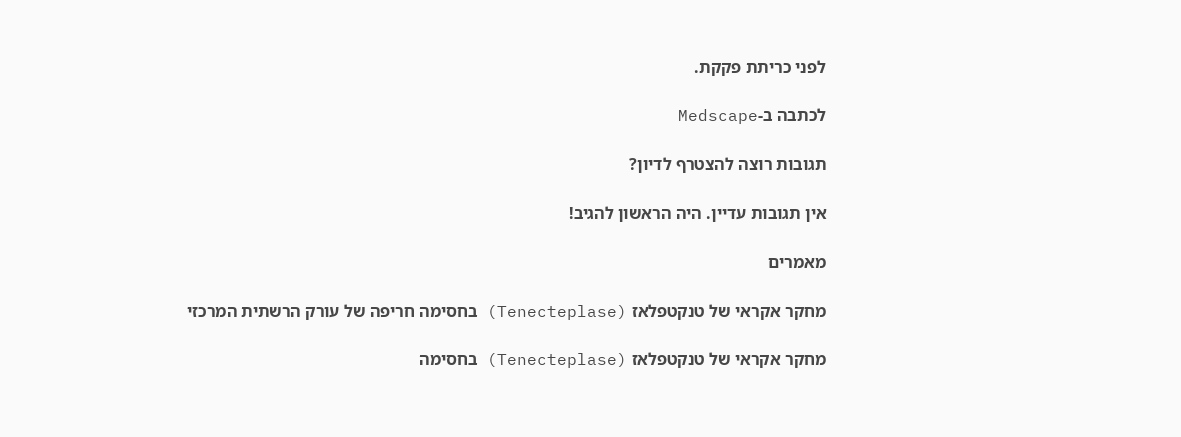לפני כריתת פקקת.

לכתבה ב-Medscape

תגובות רוצה להצטרף לדיון?

אין תגובות עדיין. היה הראשון להגיב!

מאמרים

מחקר אקראי של טנקטפלאז (Tenecteplase) בחסימה חריפה של עורק הרשתית המרכזי

מחקר אקראי של טנקטפלאז (Tenecteplase) בחסימה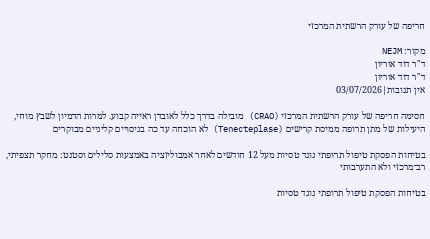חריפה של עורק הרשתית המרכזי

מקור: NEJM
ד"ר דוד אוריון
ד"ר דוד אוריון
אין תגובות|03/07/2026

חסימה חריפה של עורק הרשתית המרכזי (CRAO) מובילה בדרך כלל לאובדן ראייה קבוע. למרות הדמיון לשבץ מוחי, היעילות של מתן תרופה ממיסת קרישים (Tenecteplase) לא הוכחה עד כה בניסויים קליניים מבוקרים

בטיחות הפסקת טיפול תרופתי נוגד טסיות מעל 12 חודשים לאחר אמבוליזציה באמצעות סלילים וסטנט: מחקר תצפיתי, רב־מרכזי ולא התערבותי

בטיחות הפסקת טיפול תרופתי נוגד טסיות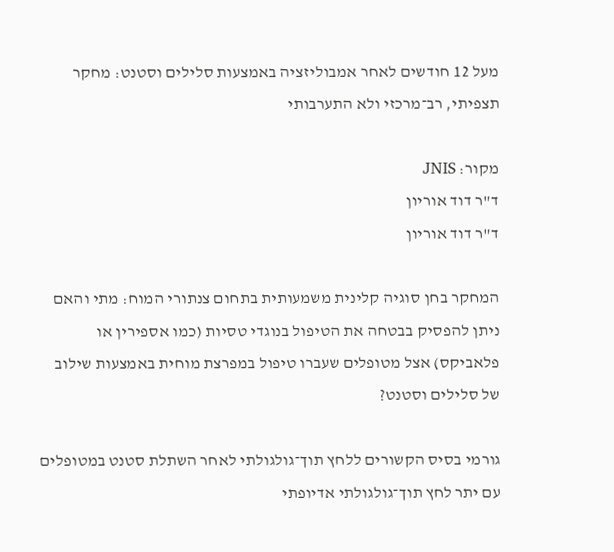מעל 12 חודשים לאחר אמבוליזציה באמצעות סלילים וסטנט: מחקר תצפיתי, רב־מרכזי ולא התערבותי

מקור: JNIS
ד"ר דוד אוריון
ד"ר דוד אוריון

המחקר בחן סוגיה קלינית משמעותית בתחום צנתורי המוח: מתי והאם ניתן להפסיק בבטחה את הטיפול בנוגדי טסיות (כמו אספירין או פלאביקס) אצל מטופלים שעברו טיפול במפרצת מוחית באמצעות שילוב של סלילים וסטנט?

גורמי בסיס הקשורים ללחץ תוך־גולגולתי לאחר השתלת סטנט במטופלים עם יתר לחץ תוך־גולגולתי אדיופתי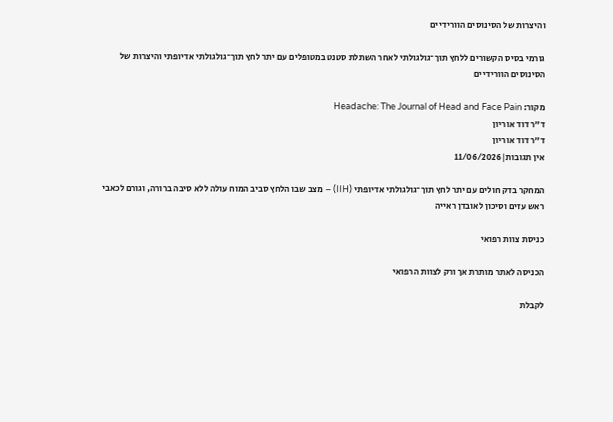והיצרות של הסינוסים הוורידיים

גורמי בסיס הקשורים ללחץ תוך־גולגולתי לאחר השתלת סטנט במטופלים עם יתר לחץ תוך־גולגולתי אדיופתי והיצרות של הסינוסים הוורידיים

מקור: Headache: The Journal of Head and Face Pain
ד"ר דוד אוריון
ד"ר דוד אוריון
אין תגובות|11/06/2026

המחקר בדק חולים עם יתר לחץ תוך־גולגולתי אדיופתי (IIH) – מצב שבו הלחץ סביב המוח עולה ללא סיבה ברורה, וגורם לכאבי ראש עזים וסיכון לאובדן ראייה

כניסת צוות רפואי

הכניסה לאתר מותרת אך ורק לצוות הרפואי

לקבלת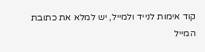קוד אימות לנייד ולמייל, יש למלא את כתובת המייל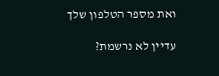ואת מספר הטלפון שלך

עדיין לא נרשמת?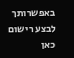באפשרותך לבצע רישום כאן